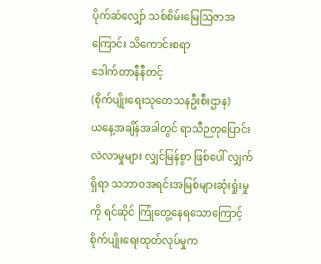ပိုက်ဆံလျှော် သစ်စိမ်းမြေဩဇာအကြောင်း သိကောင်းစရာ
ဒေါက်တာနီနီတင့်
(စိုက်ပျိုးရေးသုတေသနဦးစီးဌာန)
ယနေ့အချိန်အခါတွင် ရာသီဉတုပြောင်းလဲလာမှုများ လျှင်မြန်စွာ ဖြစ်ပေါ် လျှက်ရှိရာ သဘာဝအရင်းအမြစ်များဆုံးရှုံးမှုကို ရင်ဆိုင် ကြုံတွေ့နေရသောကြောင့် စိုက်ပျိုးရေးထုတ်လုပ်မှုက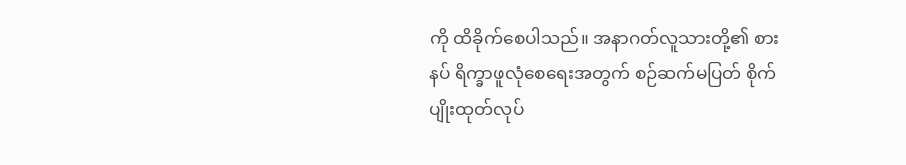ကို ထိခိုက်စေပါသည်။ အနာဂတ်လူသားတို့၏ စားနပ် ရိက္ခာဖူလုံစေရေးအတွက် စဉ်ဆက်မပြတ် စိုက်ပျိုးထုတ်လုပ်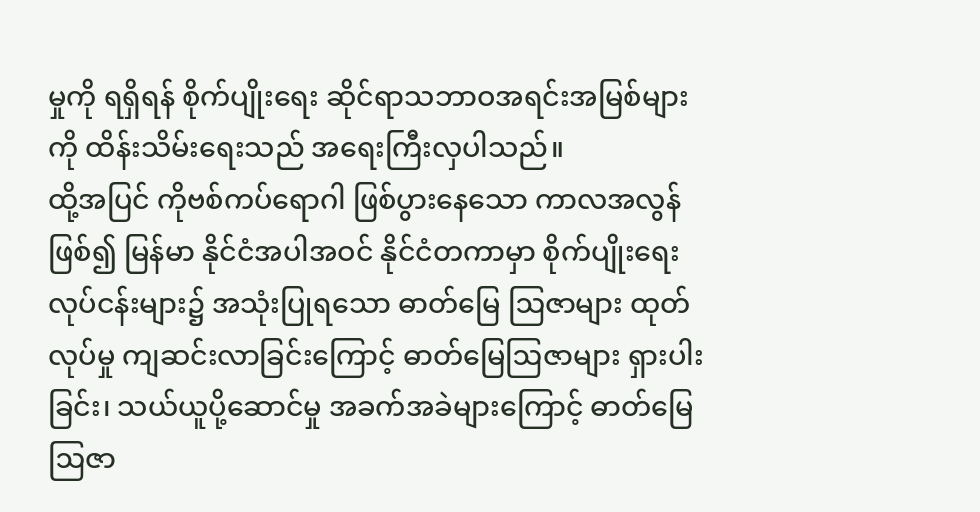မှုကို ရရှိရန် စိုက်ပျိုးရေး ဆိုင်ရာသဘာဝအရင်းအမြစ်များကို ထိန်းသိမ်းရေးသည် အရေးကြီးလှပါသည်။
ထို့အပြင် ကိုဗစ်ကပ်ရောဂါ ဖြစ်ပွားနေသော ကာလအလွန် ဖြစ်၍ မြန်မာ နိုင်ငံအပါအဝင် နိုင်ငံတကာမှာ စိုက်ပျိုးရေးလုပ်ငန်းများ၌ အသုံးပြုရသော ဓာတ်မြေ ဩဇာများ ထုတ်လုပ်မှု ကျဆင်းလာခြင်းကြောင့် ဓာတ်မြေဩဇာများ ရှားပါးခြင်း၊ သယ်ယူပို့ဆောင်မှု အခက်အခဲများကြောင့် ဓာတ်မြေဩဇာ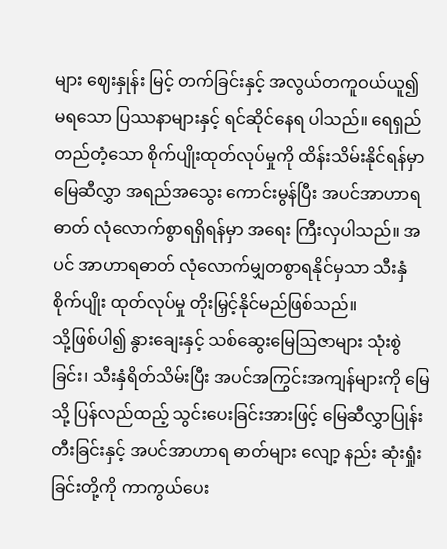များ ဈေးနှုန်း မြင့် တက်ခြင်းနှင့် အလွယ်တကူဝယ်ယူ၍ မရသော ပြဿနာများနှင့် ရင်ဆိုင်နေရ ပါသည်။ ရေရှည်တည်တံ့သော စိုက်ပျိုးထုတ်လုပ်မှုကို ထိန်းသိမ်းနိုင်ရန်မှာ မြေဆီလွှာ အရည်အသွေး ကောင်းမွန်ပြီး အပင်အာဟာရဓာတ် လုံလောက်စွာရရှိရန်မှာ အရေး ကြီးလှပါသည်။ အပင် အာဟာရဓာတ် လုံလောက်မျှတစွာရနိုင်မှသာ သီးနှံစိုက်ပျိုး ထုတ်လုပ်မှု တိုးမြှင့်နိုင်မည်ဖြစ်သည်။
သို့ဖြစ်ပါ၍ နွားချေးနှင့် သစ်ဆွေးမြေဩဇာများ သုံးစွဲခြင်း၊ သီးနှံရိတ်သိမ်းပြီး အပင်အကြွင်းအကျန်များကို မြေသို့ ပြန်လည်ထည့် သွင်းပေးခြင်းအားဖြင့် မြေဆီလွှာပြုန်းတီးခြင်းနှင့် အပင်အာဟာရ ဓာတ်များ လျော့ နည်း ဆုံးရှုံးခြင်းတို့ကို ကာကွယ်ပေး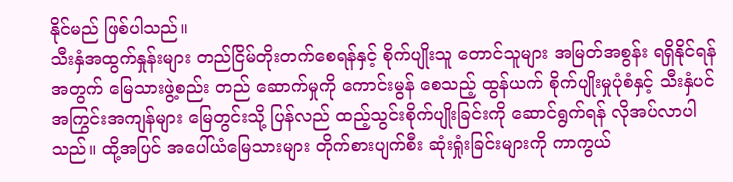နိုင်မည် ဖြစ်ပါသည်။
သီးနှံအထွက်နှုန်းများ တည်ငြိမ်တိုးတက်စေရန်နှင့် စိုက်ပျိုးသူ တောင်သူများ အမြတ်အစွန်း ရရှိနိုင်ရန်အတွက် မြေသားဖွဲ့စည်း တည် ဆောက်မှုကို ကောင်းမွန် စေသည့် ထွန်ယက် စိုက်ပျိုးမှုပုံစံနှင့် သီးနှံပင်အကြွင်းအကျန်များ မြေတွင်းသို့ ပြန်လည် ထည့်သွင်းစိုက်ပျိုးခြင်းကို ဆောင်ရွက်ရန် လိုအပ်လာပါသည်။ ထို့အပြင် အပေါ်ယံမြေသားများ တိုက်စားပျက်စီး ဆုံးရှုံးခြင်းများကို ကာကွယ်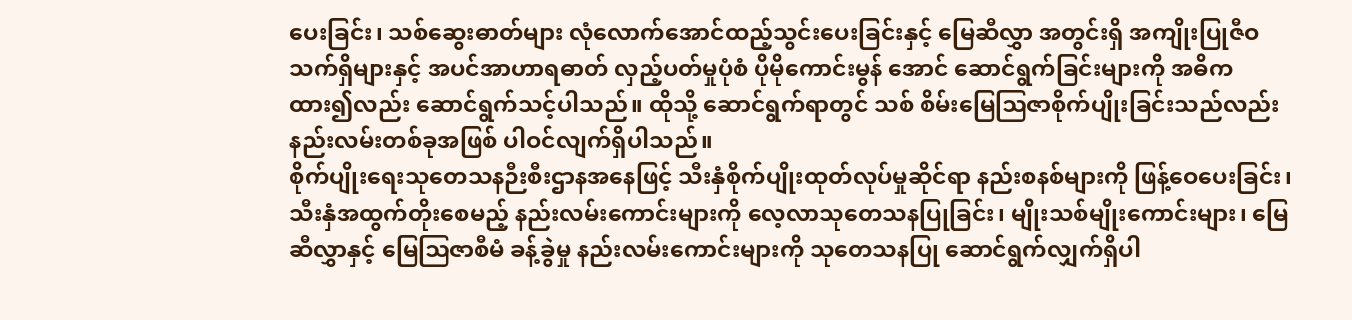ပေးခြင်း၊ သစ်ဆွေးဓာတ်များ လုံလောက်အောင်ထည့်သွင်းပေးခြင်းနှင့် မြေဆီလွှာ အတွင်းရှိ အကျိုးပြုဇီဝသက်ရှိများနှင့် အပင်အာဟာရဓာတ် လှည့်ပတ်မှုပုံစံ ပိုမိုကောင်းမွန် အောင် ဆောင်ရွက်ခြင်းများကို အဓိကထား၍လည်း ဆောင်ရွက်သင့်ပါသည်။ ထိုသို့ ဆောင်ရွက်ရာတွင် သစ် စိမ်းမြေဩဇာစိုက်ပျိုးခြင်းသည်လည်း နည်းလမ်းတစ်ခုအဖြစ် ပါဝင်လျက်ရှိပါသည်။
စိုက်ပျိုးရေးသုတေသနဉီးစီးဌာနအနေဖြင့် သီးနှံစိုက်ပျိုးထုတ်လုပ်မှုဆိုင်ရာ နည်းစနစ်များကို ဖြန့်ဝေပေးခြင်း၊ သီးနှံအထွက်တိုးစေမည့် နည်းလမ်းကောင်းများကို လေ့လာသုတေသနပြုခြင်း၊ မျိုးသစ်မျိုးကောင်းများ၊ မြေဆီလွှာနှင့် မြေဩဇာစီမံ ခန့်ခွဲမှု နည်းလမ်းကောင်းများကို သုတေသနပြု ဆောင်ရွက်လျှက်ရှိပါ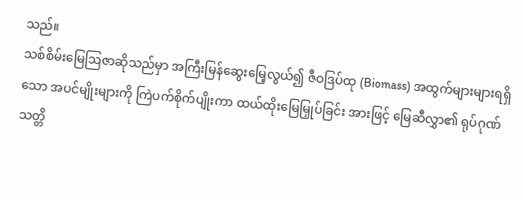သည်။
သစ်စိမ်းမြေဩဇာဆိုသည်မှာ အကြီးမြန်ဆွေးမြေ့လွယ်၍ ဇီဝဒြပ်ထု (Biomass) အထွက်များများရရှိသော အပင်မျိုးများကို ကြဲပက်စိုက်ပျိုးကာ ထယ်ထိုးမြေမြှုပ်ခြင်း အားဖြင့် မြေဆီလွှာ၏ ရုပ်ဂုဏ်သတ္တိ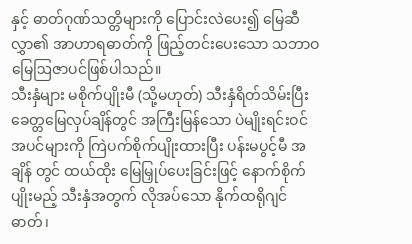နှင့် ဓာတ်ဂုဏ်သတ္တိများကို ပြောင်းလဲပေး၍ မြေဆီလွှာ၏ အာဟာရဓာတ်ကို ဖြည့်တင်းပေးသော သဘာဝမြေဩဇာပင်ဖြစ်ပါသည်။
သီးနှံများ မစိုက်ပျိုးမီ (သို့မဟုတ်) သီးနှံရိတ်သိမ်းပြီး ခေတ္တမြေလှပ်ချိန်တွင် အကြီးမြန်သော ပဲမျိုးရင်းဝင်အပင်များကို ကြဲပက်စိုက်ပျိုးထားပြီး ပန်းမပွင့်မီ အချိန် တွင် ထယ်ထိုး မြေမြှုပ်ပေးခြင်းဖြင့် နောက်စိုက်ပျိုးမည့် သီးနှံအတွက် လိုအပ်သော နိုက်ထရိုဂျင်ဓာတ်၊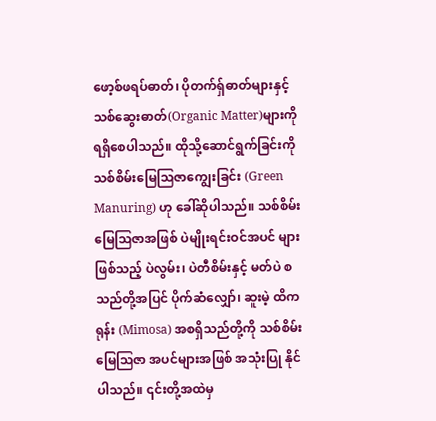ဖော့စ်ဖရပ်ဓာတ်၊ ပိုတက်ရှ်ဓာတ်များနှင့် သစ်ဆွေးဓာတ်(Organic Matter)များကို ရရှိစေပါသည်။ ထိုသို့ဆောင်ရွက်ခြင်းကို သစ်စိမ်းမြေဩဇာကျွေးခြင်း (Green Manuring) ဟု ခေါ်ဆိုပါသည်။ သစ်စိမ်းမြေဩဇာအဖြစ် ပဲမျိုးရင်းဝင်အပင် များဖြစ်သည့် ပဲလွမ်း၊ ပဲတီစိမ်းနှင့် မတ်ပဲ စသည်တို့အပြင် ပိုက်ဆံလျှော်၊ ဆူးမဲ့ ထိကရုန်း (Mimosa) အစရှိသည်တို့ကို သစ်စိမ်းမြေဩဇာ အပင်များအဖြစ် အသုံးပြု နိုင်ပါသည်။ ၎င်းတို့အထဲမှ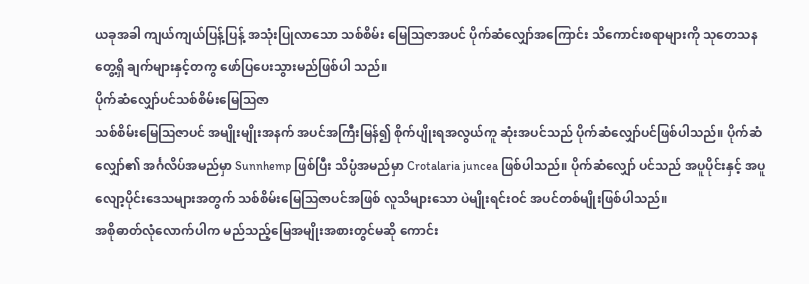ယခုအခါ ကျယ်ကျယ်ပြန့်ပြန့် အသုံးပြုလာသော သစ်စိမ်း မြေဩဇာအပင် ပိုက်ဆံလျှော်အကြောင်း သိကောင်းစရာများကို သုတေသန တွေ့ရှိ ချက်များနှင့်တကွ ဖော်ပြပေးသွားမည်ဖြစ်ပါ သည်။
ပိုက်ဆံလျှော်ပင်သစ်စိမ်းမြေဩဇာ
သစ်စိမ်းမြေဩဇာပင် အမျိုးမျိုးအနက် အပင်အကြီးမြန်၍ စိုက်ပျိုးရအလွယ်ကူ ဆုံးအပင်သည် ပိုက်ဆံလျှော်ပင်ဖြစ်ပါသည်။ ပိုက်ဆံလျှော်၏ အင်္ဂလိပ်အမည်မှာ Sunnhemp ဖြစ်ပြီး သိပ္ပံအမည်မှာ Crotalaria juncea ဖြစ်ပါသည်။ ပိုက်ဆံလျှော် ပင်သည် အပူပိုင်းနှင့် အပူလျော့ပိုင်းဒေသများအတွက် သစ်စိမ်းမြေဩဇာပင်အဖြစ် လူသိများသော ပဲမျိုးရင်းဝင် အပင်တစ်မျိုးဖြစ်ပါသည်။
အစိုဓာတ်လုံလောက်ပါက မည်သည့်မြေအမျိုးအစားတွင်မဆို ကောင်း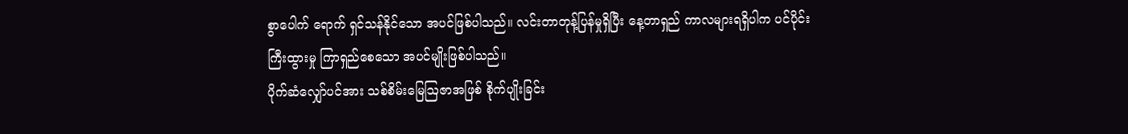စွာပေါက် ရောက် ရှင်သန်နိုင်သော အပင်ဖြစ်ပါသည်။ လင်းတာတုန့်ပြန်မှုရှိပြီး နေ့တာရှည် ကာလများရရှိပါက ပင်ပိုင်းကြီးထွားမှု ကြာရှည်စေသော အပင်မျိုးဖြစ်ပါသည်။
ပိုက်ဆံလျှော်ပင်အား သစ်စိမ်းမြေဩဇာအဖြစ် စိုက်ပျိုးခြင်း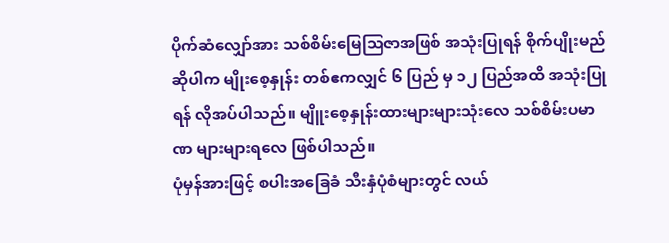ပိုက်ဆံလျှော်အား သစ်စိမ်းမြေဩဇာအဖြစ် အသုံးပြုရန် စိုက်ပျိုးမည်ဆိုပါက မျိုးစေ့နှုန်း တစ်ဧကလျှင် ၆ ပြည် မှ ၁၂ ပြည်အထိ အသုံးပြုရန် လိုအပ်ပါသည်။ မျိူးစေ့နှုန်းထားများများသုံးလေ သစ်စိမ်းပမာဏ များများရလေ ဖြစ်ပါသည်။
ပုံမှန်အားဖြင့် စပါးအခြေခံ သီးနှံပုံစံများတွင် လယ်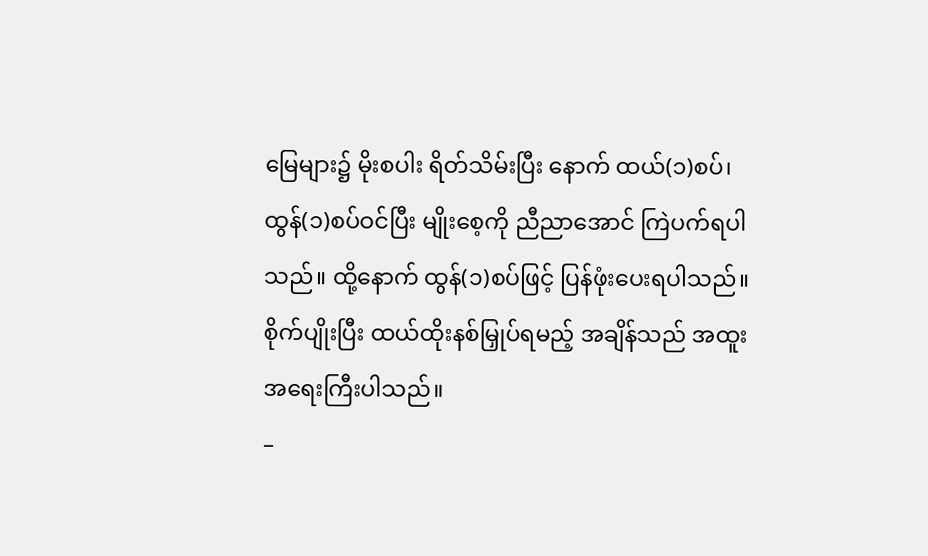မြေများ၌ မိုးစပါး ရိတ်သိမ်းပြီး နောက် ထယ်(၁)စပ်၊ ထွန်(၁)စပ်ဝင်ပြီး မျိုးစေ့ကို ညီညာအောင် ကြဲပက်ရပါသည်။ ထို့နောက် ထွန်(၁)စပ်ဖြင့် ပြန်ဖုံးပေးရပါသည်။ စိုက်ပျိုးပြီး ထယ်ထိုးနစ်မြှုပ်ရမည့် အချိန်သည် အထူးအရေးကြီးပါသည်။
–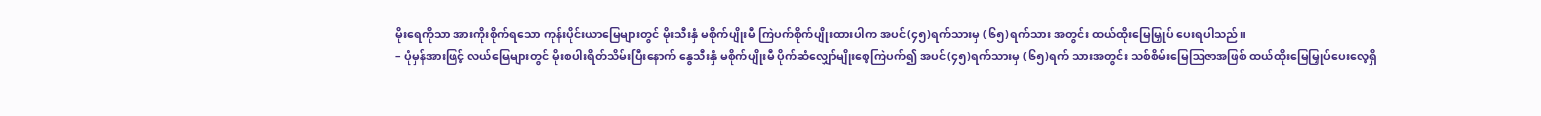မိုးရေကိုသာ အားကိုးစိုက်ရသော ကုန်းပိုင်းယာမြေများတွင် မိုးသီးနှံ မစိုက်ပျိုးမီ ကြဲပက်စိုက်ပျိုးထားပါက အပင်(၄၅)ရက်သားမှ (၆၅)ရက်သား အတွင်း ထယ်ထိုးမြေမြှုပ် ပေးရပါသည်။
– ပုံမှန်အားဖြင့် လယ်မြေများတွင် မိုးစပါးရိတ်သိမ်းပြီးနောက် နွေသီးနှံ မစိုက်ပျိုးမီ ပိုက်ဆံလျှော်မျိုးစေ့ကြဲပက်၍ အပင်(၄၅)ရက်သားမှ (၆၅)ရက် သားအတွင်း သစ်စိမ်းမြေဩဇာအဖြစ် ထယ်ထိုးမြေမြှုပ်ပေးလေ့ရှိ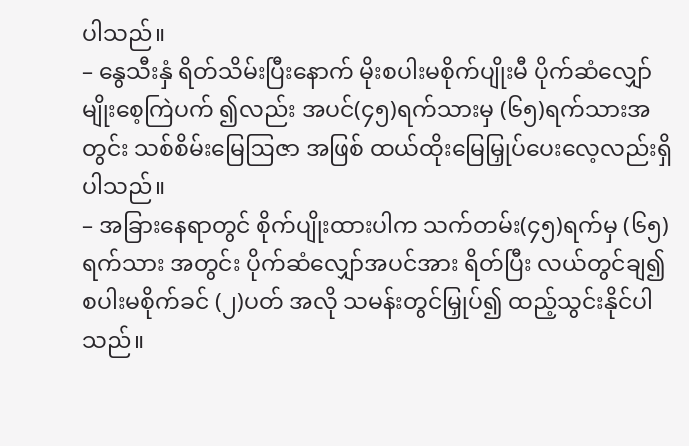ပါသည်။
– နွေသီးနှံ ရိတ်သိမ်းပြီးနောက် မိုးစပါးမစိုက်ပျိုးမီ ပိုက်ဆံလျှော်မျိုးစေ့ကြဲပက် ၍လည်း အပင်(၄၅)ရက်သားမှ (၆၅)ရက်သားအတွင်း သစ်စိမ်းမြေဩဇာ အဖြစ် ထယ်ထိုးမြေမြှုပ်ပေးလေ့လည်းရှိပါသည်။
– အခြားနေရာတွင် စိုက်ပျိုးထားပါက သက်တမ်း(၄၅)ရက်မှ (၆၅)ရက်သား အတွင်း ပိုက်ဆံလျှော်အပင်အား ရိတ်ပြီး လယ်တွင်ချ၍ စပါးမစိုက်ခင် (၂)ပတ် အလို သမန်းတွင်မြှုပ်၍ ထည့်သွင်းနိုင်ပါသည်။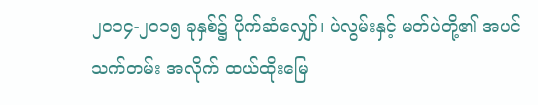၂၀၁၄-၂၀၁၅ ခုနှစ်၌ ပိုက်ဆံလျှော်၊ ပဲလွမ်းနှင့် မတ်ပဲတို့၏ အပင်သက်တမ်း အလိုက် ထယ်ထိုးမြေ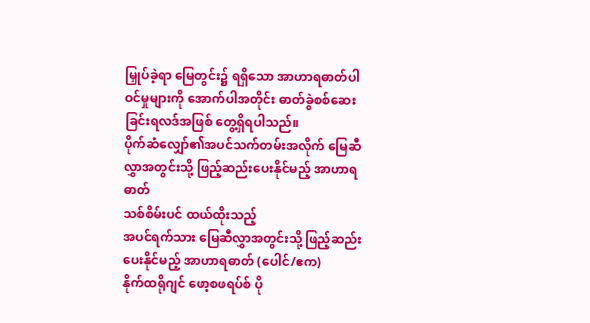မြှုပ်ခဲ့ရာ မြေတွင်း၌ ရရှိသော အာဟာရဓာတ်ပါဝင်မှုများကို အောက်ပါအတိုင်း ဓာတ်ခွဲစစ်ဆေးခြင်းရလဒ်အဖြစ် တွေ့ရှိရပါသည်။
ပိုက်ဆံလျှော်၏အပင်သက်တမ်းအလိုက် မြေဆီလွှာအတွင်းသို့ ဖြည့်ဆည်းပေးနိုင်မည့် အာဟာရဓာတ်
သစ်စိမ်းပင် ထယ်ထိုးသည့်
အပင်ရက်သား မြေဆီလွှာအတွင်းသို့ ဖြည့်ဆည်းပေးနိုင်မည့် အာဟာရဓာတ် (ပေါင်/ဧက)
နိုက်ထရိုဂျင် ဖော့စဖရပ်စ် ပို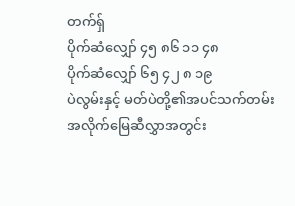တက်ရှ်
ပိုက်ဆံလျှော် ၄၅ ၈၆ ၁၁ ၄၈
ပိုက်ဆံလျှော် ၆၅ ၄၂ ၈ ၁၉
ပဲလွမ်းနှင့် မတ်ပဲတို့၏အပင်သက်တမ်းအလိုက်မြေဆီလွှာအတွင်း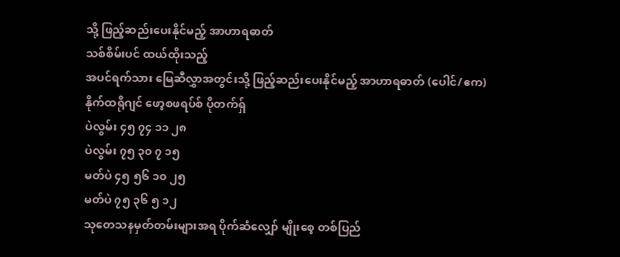သို့ ဖြည့်ဆည်းပေးနိုင်မည့် အာဟာရဓာတ်
သစ်စိမ်းပင် ထယ်ထိုးသည့်
အပင်ရက်သား မြေဆီလွှာအတွင်းသို့ ဖြည့်ဆည်းပေးနိုင်မည့် အာဟာရဓာတ် (ပေါင်/ဧက)
နိုက်ထရိုဂျင် ဖော့စဖရပ်စ် ပိုတက်ရှ်
ပဲလွမ်း ၄၅ ၇၄ ၁၁ ၂၈
ပဲလွမ်း ၇၅ ၃၀ ၇ ၁၅
မတ်ပဲ ၄၅ ၅၆ ၁၀ ၂၅
မတ်ပဲ ၇၅ ၃၆ ၅ ၁၂
သုတေသနမှတ်တမ်းများအရ ပိုက်ဆံလျှော် မျိုးစေ့ တစ်ပြည်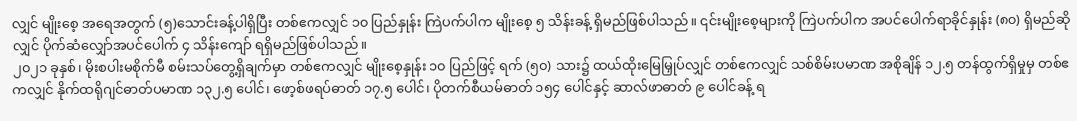လျှင် မျိုးစေ့ အရေအတွက် (၅)သောင်းခန့်ပါရှိပြီး တစ်ဧကလျှင် ၁၀ ပြည်နှုန်း ကြဲပက်ပါက မျိုးစေ့ ၅ သိန်းခန့် ရှိမည်ဖြစ်ပါသည်။ ၎င်းမျိုးစေ့များကို ကြဲပက်ပါက အပင်ပေါက်ရာခိုင်နှုန်း (၈၀) ရှိမည်ဆိုလျှင် ပိုက်ဆံလျှော်အပင်ပေါက် ၄ သိန်းကျော် ရရှိမည်ဖြစ်ပါသည်။
၂၀၂၁ ခုနှစ်၊ မိုးစပါးမစိုက်မီ စမ်းသပ်တွေ့ရှိချက်မှာ တစ်ဧကလျှင် မျိုးစေ့နှုန်း ၁၀ ပြည်ဖြင့် ရက် (၅၀) သား၌ ထယ်ထိုးမြေမြှုပ်လျှင် တစ်ဧကလျှင် သစ်စိမ်းပမာဏ အစိုချိန် ၁၂.၅ တန်ထွက်ရှိမှုမှ တစ်ဧကလျှင် နိုက်ထရိုဂျင်ဓာတ်ပမာဏ ၁၃၂.၅ ပေါင်၊ ဖော့စ်ဖရပ်ဓာတ် ၁၇.၅ ပေါင်၊ ပိုတက်စီယမ်ဓာတ် ၁၅၄ ပေါင်နှင့် ဆာလ်ဖာဓာတ် ၉ ပေါင်ခန့် ရ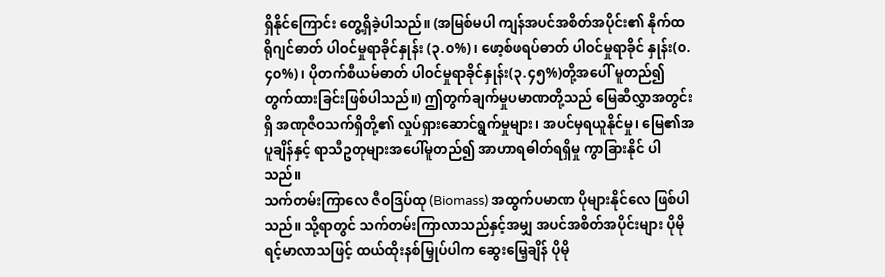ရှိနိုင်ကြောင်း တွေ့ရှိခဲ့ပါသည်။ (အမြစ်မပါ ကျန်အပင်အစိတ်အပိုင်း၏ နိုက်ထရိုဂျင်ဓာတ် ပါဝင်မှုရာခိုင်နှုန်း (၃.၀%)၊ ဖော့စ်ဖရပ်ဓာတ် ပါဝင်မှုရာခိုင် နှုန်း(၀.၄၀%)၊ ပိုတက်စီယမ်ဓာတ် ပါဝင်မှုရာခိုင်နှုန်း(၃.၄၅%)တို့အပေါ် မူတည်၍ တွက်ထားခြင်းဖြစ်ပါသည်။) ဤတွက်ချက်မှုပမာဏတို့သည် မြေဆီလွှာအတွင်းရှိ အဏုဇီဝသက်ရှိတို့၏ လှုပ်ရှားဆောင်ရွက်မှုများ၊ အပင်မှရယူနိုင်မှု၊ မြေ၏အပူချိန်နှင့် ရာသီဥတုများအပေါ်မူတည်၍ အာဟာရဓါတ်ရရှိမှု ကွာခြားနိုင် ပါသည်။
သက်တမ်းကြာလေ ဇီဝဒြပ်ထု (Biomass) အထွက်ပမာဏ ပိုများနိုင်လေ ဖြစ်ပါသည်။ သို့ရာတွင် သက်တမ်းကြာလာသည်နှင့်အမျှ အပင်အစိတ်အပိုင်းများ ပိုမို ရင့်မာလာသဖြင့် ထယ်ထိုးနစ်မြှုပ်ပါက ဆွေးမြေ့ချိန် ပိုမို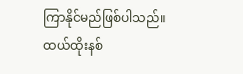ကြာနိုင်မည်ဖြစ်ပါသည်။
ထယ်ထိုးနစ်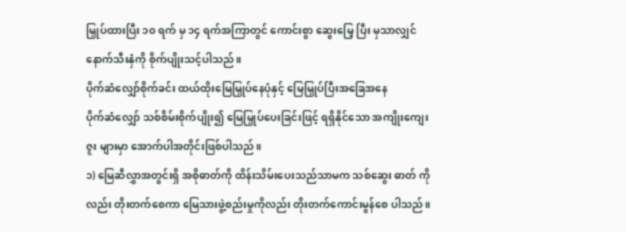မြှုပ်ထားပြီး ၁၀ ရက် မှ ၁၄ ရက်အကြာတွင် ကောင်းစွာ ဆွေးမြေ့ ပြီး မှသာလျှင် နောက်သီးနှံကို စိုက်ပျိုးသင့်ပါသည်။
ပိုက်ဆံလျှော်စိုက်ခင်း ထယ်ထိုးမြေမြှုပ်နေပုံနှင့် မြေမြှုပ်ပြီးအခြေအနေ
ပိုက်ဆံလျှော် သစ်စိမ်းစိုက်ပျိုး၍ မြေမြှုပ်ပေးခြင်းဖြင့် ရရှိနိုင်သော အကျိုးကျေးဇူး များမှာ အောက်ပါအတိုင်းဖြစ်ပါသည်။
၁) မြေဆီလွှာအတွင်းရှိ အစိုဓာတ်ကို ထိန်းသိမ်းပေးသည်သာမက သစ်ဆွေး ဓာတ် ကိုလည်း တိုးတက်စေကာ မြေသားဖွဲ့စည်းမှုကိုလည်း တိုးတက်ကောင်းမွန်စေ ပါသည်။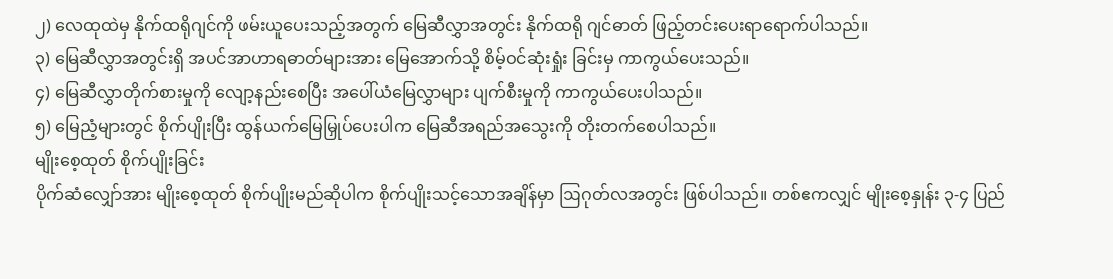၂) လေထုထဲမှ နိုက်ထရိုဂျင်ကို ဖမ်းယူပေးသည့်အတွက် မြေဆီလွှာအတွင်း နိုက်ထရို ဂျင်ဓာတ် ဖြည့်တင်းပေးရာရောက်ပါသည်။
၃) မြေဆီလွှာအတွင်းရှိ အပင်အာဟာရဓာတ်များအား မြေအောက်သို့ စိမ့်ဝင်ဆုံးရှုံး ခြင်းမှ ကာကွယ်ပေးသည်။
၄) မြေဆီလွှာတိုက်စားမှုကို လျော့နည်းစေပြီး အပေါ်ယံမြေလွှာများ ပျက်စီးမှုကို ကာကွယ်ပေးပါသည်။
၅) မြေညံ့များတွင် စိုက်ပျိုးပြီး ထွန်ယက်မြေမြှုပ်ပေးပါက မြေဆီအရည်အသွေးကို တိုးတက်စေပါသည်။
မျိုးစေ့ထုတ် စိုက်ပျိုးခြင်း
ပိုက်ဆံလျှော်အား မျိုးစေ့ထုတ် စိုက်ပျိုးမည်ဆိုပါက စိုက်ပျိုးသင့်သောအချိန်မှာ ဩဂုတ်လအတွင်း ဖြစ်ပါသည်။ တစ်ဧကလျှင် မျိုးစေ့နှုန်း ၃-၄ ပြည်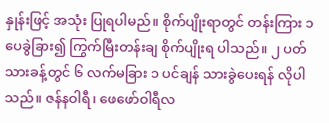နှုန်းဖြင့် အသုံး ပြုရပါမည်။ စိုက်ပျိုးရာတွင် တန်းကြား ၁ပေခွဲခြား၍ ကြွက်မြီးတန်းချ စိုက်ပျိုးရ ပါသည်။ ၂ ပတ်သားခန့်တွင် ၆ လက်မခြား ၁ ပင်ချန် သားခွဲပေးရန် လိုပါသည်။ ဇန်နဝါရီ၊ ဖေဖော်ဝါရီလ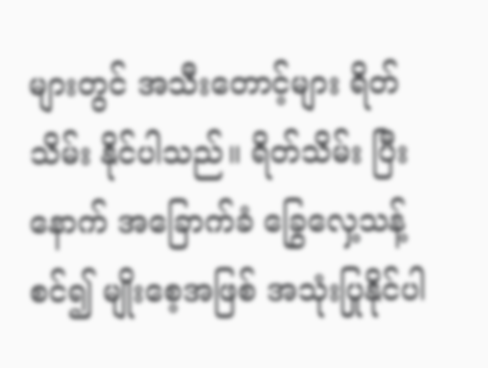များတွင် အသီးတောင့်များ ရိတ်သိမ်း နိုင်ပါသည်။ ရိတ်သိမ်း ပြီးနောက် အခြောက်ခံ ခြွေလှေ့သန့်စင်၍ မျိုးစေ့အဖြစ် အသုံးပြုနိုင်ပါ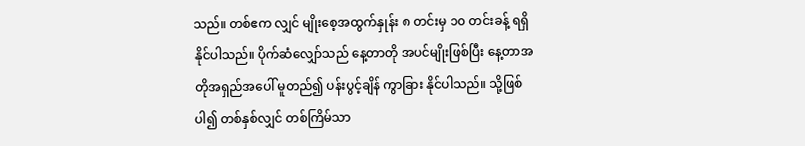သည်။ တစ်ဧက လျှင် မျိုးစေ့အထွက်နှုန်း ၈ တင်းမှ ၁၀ တင်းခန့် ရရှိနိုင်ပါသည်။ ပိုက်ဆံလျှော်သည် နေ့တာတို အပင်မျိုးဖြစ်ပြီး နေ့တာအတိုအရှည်အပေါ် မူတည်၍ ပန်းပွင့်ချိန် ကွာခြား နိုင်ပါသည်။ သို့ဖြစ်ပါ၍ တစ်နှစ်လျှင် တစ်ကြိမ်သာ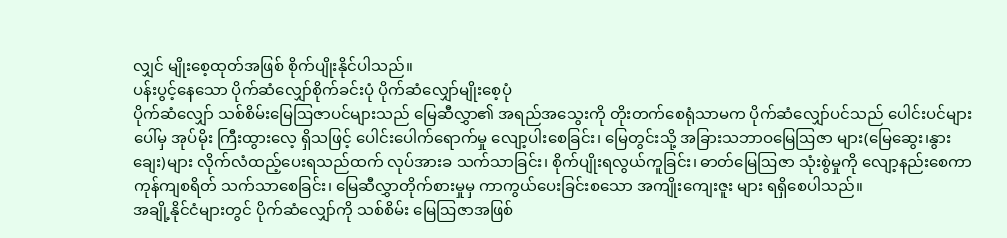လျှင် မျိုးစေ့ထုတ်အဖြစ် စိုက်ပျိုးနိုင်ပါသည်။
ပန်းပွင့်နေသော ပိုက်ဆံလျှော်စိုက်ခင်းပုံ ပိုက်ဆံလျှော်မျိုးစေ့ပုံ
ပိုက်ဆံလျှော် သစ်စိမ်းမြေဩဇာပင်များသည် မြေဆီလွှာ၏ အရည်အသွေးကို တိုးတက်စေရုံသာမက ပိုက်ဆံလျှော်ပင်သည် ပေါင်းပင်များပေါ်မှ အုပ်မိုး ကြီးထွားလေ့ ရှိသဖြင့် ပေါင်းပေါက်ရောက်မှု လျော့ပါးစေခြင်း၊ မြေတွင်းသို့ အခြားသဘာဝမြေဩဇာ များ(မြေဆွေး၊နွားချေး)များ လိုက်လံထည့်ပေးရသည်ထက် လုပ်အားခ သက်သာခြင်း၊ စိုက်ပျိုးရလွယ်ကူခြင်း၊ ဓာတ်မြေဩဇာ သုံးစွဲမှုကို လျော့နည်းစေကာ ကုန်ကျစရိတ် သက်သာစေခြင်း၊ မြေဆီလွှာတိုက်စားမှုမှ ကာကွယ်ပေးခြင်းစသော အကျိုးကျေးဇူး များ ရရှိစေပါသည်။
အချို့နိုင်ငံများတွင် ပိုက်ဆံလျှော်ကို သစ်စိမ်း မြေဩဇာအဖြစ်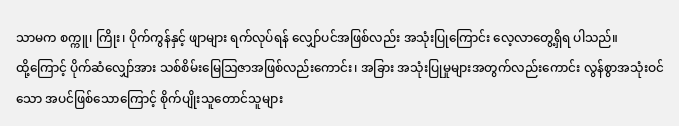သာမက စက္ကူ၊ ကြိုး၊ ပိုက်ကွန်နှင့် ဖျာများ ရက်လုပ်ရန် လျှော်ပင်အဖြစ်လည်း အသုံးပြုကြောင်း လေ့လာတွေ့ရှိရ ပါသည်။
ထို့ကြောင့် ပိုက်ဆံလျှော်အား သစ်စိမ်းမြေဩဇာအဖြစ်လည်းကောင်း၊ အခြား အသုံးပြုမှုများအတွက်လည်းကောင်း လွန်စွာအသုံးဝင်သော အပင်ဖြစ်သောကြောင့် စိုက်ပျိုးသူတောင်သူများ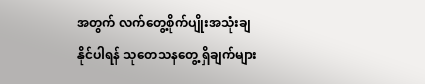အတွက် လက်တွေ့စိုက်ပျိုးအသုံးချနိုင်ပါရန် သုတေသနတွေ့ ရှိချက်များ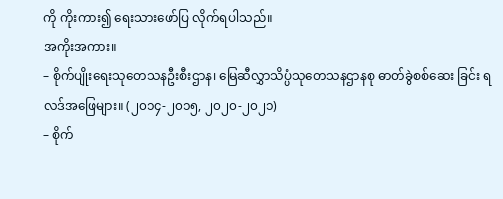ကို ကိုးကား၍ ရေးသားဖော်ပြ လိုက်ရပါသည်။
အကိုးအကား။
– စိုက်ပျိုးရေးသုတေသနဦးစီးဌာန၊ မြေဆီလွှာသိပ္ပံသုတေသနဌာနစု ဓာတ်ခွဲစစ်ဆေး ခြင်း ရလဒ်အဖြေများ။ (၂၀၁၄-၂၀၁၅, ၂၀၂၀-၂၀၂၁)
– စိုက်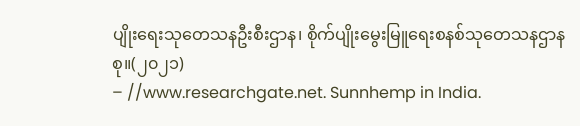ပျိုးရေးသုတေသနဦးစီးဌာန၊ စိုက်ပျိုးမွေးမြူရေးစနစ်သုတေသနဌာနစု။(၂၀၂၁)
– //www.researchgate.net. Sunnhemp in India.